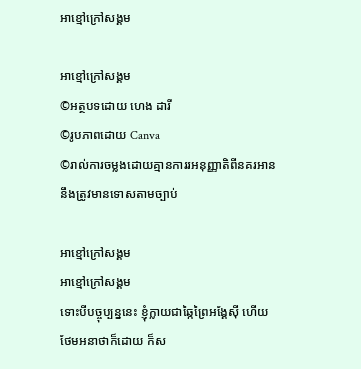អាខ្មៅក្រៅសង្គម

អាខ្មៅក្រៅសង្គម
©អត្ថបទដោយ ហេង ដារី
©រូបភាពដោយ Canva
©រាល់ការចម្លងដោយគ្មានការរអនុញ្ញាតិពីនគរអាន នឹងត្រូវមានទោសតាមច្បាប់

អាខ្មៅក្រៅសង្គម
អាខ្មៅក្រៅសង្គម
ទោះបីបច្ចុប្បន្ននេះ ខ្ញុំក្លាយជាឆ្កៃព្រៃអង្គែស៊ី ហើយថែមអនាថាក៏ដោយ ក៏ស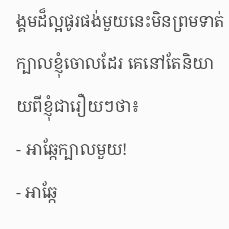ង្គមដ៏ល្អផូរផង់មួយនេះមិនព្រមទាត់ក្បាលខ្ញុំចោលដែរ គេនៅតែនិយាយពីខ្ញុំជារឿយៗថា៖
- អាឆ្កែក្បាលមួយ!
- អាឆ្កែ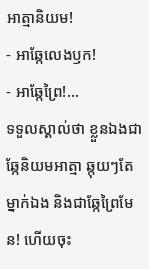អាត្មានិយម!
- អាឆ្កែលេងឫក!
- អាឆ្កែព្រៃ!...
ទទួលស្គាល់ថា ខ្លួនឯងជាឆ្កែនិយមអាត្មា ឆ្កុយៗតែម្នាក់ឯង និងជាឆ្កែព្រៃមែន! ហើយចុះ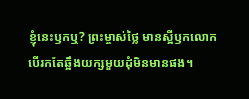ខ្ញុំនេះឫកឬ? ព្រះម្ចាស់ថ្លៃ មានស្អីឫកលោក បើរកតែឆ្អឹងយក្សមួយដុំមិនមានផង។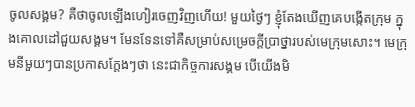ចូលសង្គម? គឺថាចូលឡើងហៀរចេញវិញហើយ! មួយថ្ងៃៗ ខ្ញុំតែងឃើញគេបង្កើតក្រុម ក្នុងគោលដៅជួយសង្គម។ មែនទែនទៅគឺសម្រាប់សម្រេចក្តីប្រាថ្នារបស់មេក្រុមសោះ។ មេក្រុមនីមួយៗបានប្រកាសក្តែងៗថា នេះជាកិច្ចការសង្គម បើយើងមិ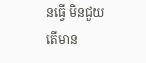នធ្វើ មិនជួយ តើមាន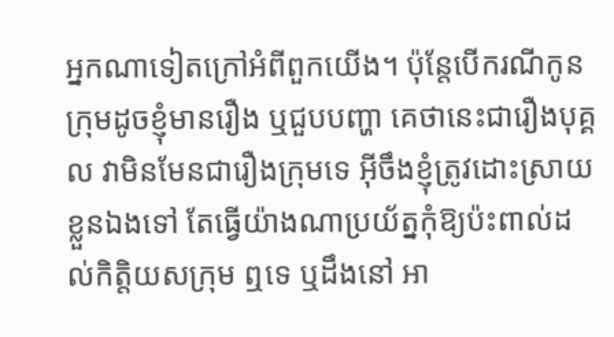អ្នកណាទៀតក្រៅអំពីពួកយើង។ ប៉ុន្តែបើករណីកូនក្រុមដូចខ្ញុំមានរឿង ឬជួបបញ្ហា គេថានេះជារឿងបុគ្គល វាមិនមែនជារឿងក្រុមទេ អ៊ីចឹងខ្ញុំត្រូវដោះស្រាយខ្លួនឯងទៅ តែធ្វើយ៉ាងណាប្រយ័ត្នកុំឱ្យប៉ះពាល់ដល់កិត្តិយសក្រុម ឮទេ ឬដឹងនៅ អា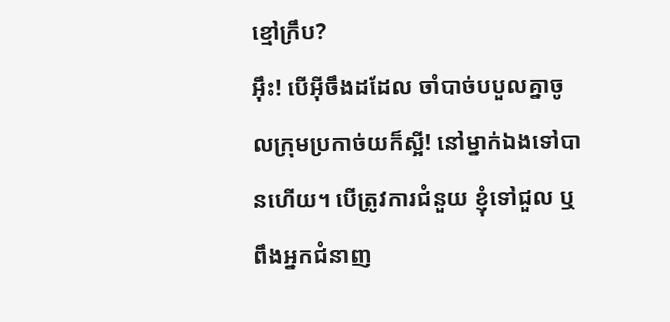ខ្មៅក្រឹប?
អ៊ឹះ! បើអ៊ីចឹងដដែល ចាំបាច់បបួលគ្នាចូលក្រុមប្រកាច់យក៏ស្អី! នៅម្នាក់ឯងទៅបានហើយ។ បើត្រូវការជំនួយ ខ្ញុំទៅជួល ឬពឹងអ្នកជំនាញ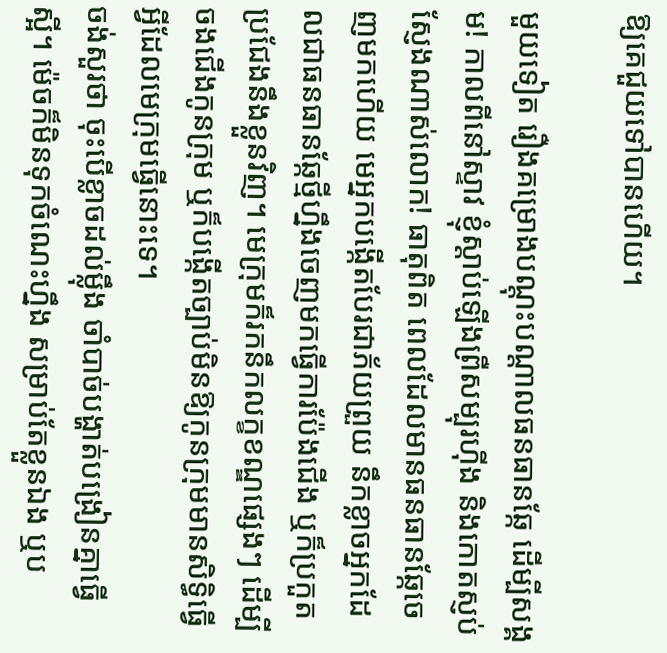ឱ្យគេជួយទៅបានហើយ។

មួយទៀត រឿងគម្រោងបណ្តុះបណ្តាលធនធានឆ្កែ ដើម្បីសង្គម! កាលពីនៅស្ទាវ ខ្ញុំស្តាប់ឡើងព្រឺសម្បុរហ៊ីង និងកោតស្ញប់ស្ញែងណាស់លោក! ធាតុពិត ពេលដែលមានធនធានឆ្កែចេញមកហើយ មេអ្នកបង្កើតបែរជាភ័យព្រួយ នឹកខ្លាចអ្នកដែលជាធនធានឆ្កែថ្មីហ្នឹងចេញមកធ្វើការប៉ែងជើង ឬក៏ប្រកួតប្រជែងនឹងខ្លួនវិញ។ មេក្រុមក៏រកនឹកលក្ខខណ្ឌផ្សេងៗ ដើម្បីចងជើងកូនក្រុម ឬក៏បង្កើតច្បាប់មិនឱ្យកូនក្រុមមានសិទ្ធិធ្វើអ្វីដែលមេក្រុមធ្វើនោះទេ។
ចង់សួរថា ចុះបើខ្លាចដល់ម្ល៉ឹង ចាំបាច់បង្ហាត់បង្រៀនគ្នាធ្វើស្អី។ ម៉េចក៏មិនទុកចំណេះហ្នឹង សម្រាប់តែខ្លួនឯង ឬប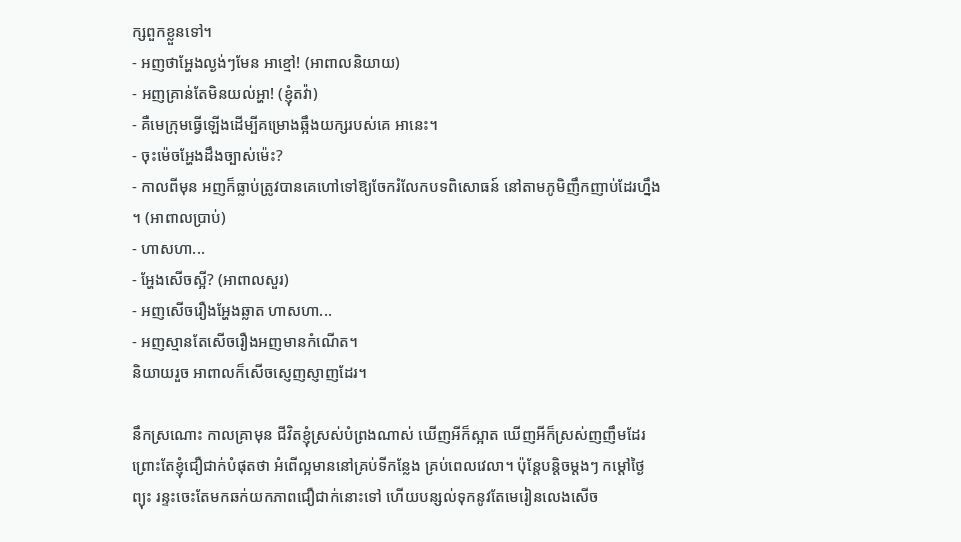ក្សពួកខ្លួនទៅ។
- អញថាអ្ហែងល្ងង់ៗមែន អាខ្មៅ! (អាពាលនិយាយ)
- អញគ្រាន់តែមិនយល់អ្ហា! (ខ្ញុំតវ៉ា)
- គឺមេក្រុមធ្វើឡើងដើម្បីគម្រោងឆ្អឹងយក្សរបស់គេ អានេះ។
- ចុះម៉េចអ្ហែងដឹងច្បាស់ម៉េះ?
- កាលពីមុន អញក៏ធ្លាប់ត្រូវបានគេហៅទៅឱ្យចែករំលែកបទពិសោធន៍ នៅតាមភូមិញឹកញាប់ដែរហ្នឹង ។ (អាពាលប្រាប់)
- ហាសហា...
- អ្ហែងសើចស្អី? (អាពាលសួរ)
- អញសើចរឿងអ្ហែងឆ្លាត ហាសហា...
- អញស្មានតែសើចរឿងអញមានកំណើត។
និយាយរួច អាពាលក៏សើចស្ញេញស្ញាញដែរ។

នឹកស្រណោះ កាលគ្រាមុន ជីវិតខ្ញុំស្រស់បំព្រងណាស់ ឃើញអីក៏ស្អាត ឃើញអីក៏ស្រស់ញញឹមដែរ ព្រោះតែខ្ញុំជឿជាក់បំផុតថា អំពើល្អមាននៅគ្រប់ទីកន្លែង គ្រប់ពេលវេលា។ ប៉ុន្តែបន្តិចម្តងៗ កម្តៅថ្ងៃ ព្យុះ រន្ទះចេះតែមកឆក់យកភាពជឿជាក់នោះទៅ ហើយបន្សល់ទុកនូវតែមេរៀនលេងសើច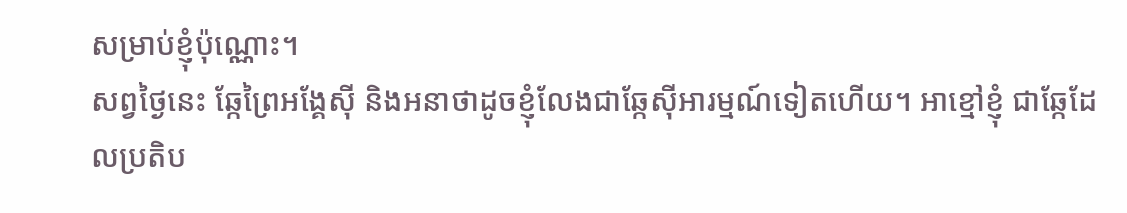សម្រាប់ខ្ញុំប៉ុណ្ណោះ។
សព្វថ្ងៃនេះ ឆ្កែព្រៃអង្គែស៊ី និងអនាថាដូចខ្ញុំលែងជាឆ្កែស៊ីអារម្មណ៍ទៀតហើយ។ អាខ្មៅខ្ញុំ ជាឆ្កែដែលប្រតិប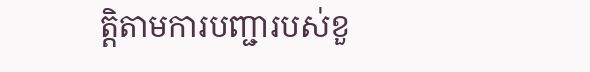ត្តិតាមការបញ្ជារបស់ខួ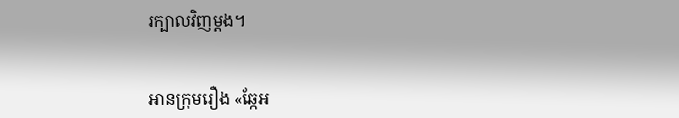រក្បាលវិញម្តង។


អានក្រុមរឿង «ឆ្កែអ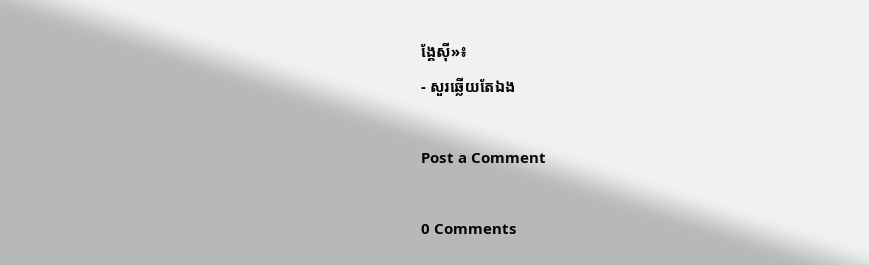ង្គែស៊ី»៖
- សួរឆ្លើយតែឯង

Post a Comment

0 Comments